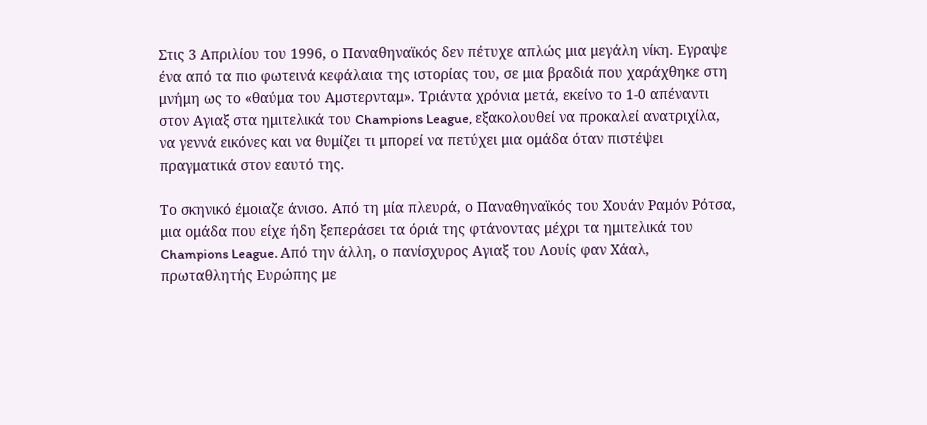Στις 3 Απριλίου του 1996, ο Παναθηναϊκός δεν πέτυχε απλώς μια μεγάλη νίκη. Εγραψε ένα από τα πιο φωτεινά κεφάλαια της ιστορίας του, σε μια βραδιά που χαράχθηκε στη μνήμη ως το «θαύμα του Αμστερνταμ». Τριάντα χρόνια μετά, εκείνο το 1-0 απέναντι στον Αγιαξ στα ημιτελικά του Champions League, εξακολουθεί να προκαλεί ανατριχίλα, να γεννά εικόνες και να θυμίζει τι μπορεί να πετύχει μια ομάδα όταν πιστέψει πραγματικά στον εαυτό της.

Το σκηνικό έμοιαζε άνισο. Από τη μία πλευρά, ο Παναθηναϊκός του Χουάν Ραμόν Ρότσα, μια ομάδα που είχε ήδη ξεπεράσει τα όριά της φτάνοντας μέχρι τα ημιτελικά του Champions League. Από την άλλη, ο πανίσχυρος Αγιαξ του Λουίς φαν Χάαλ, πρωταθλητής Ευρώπης με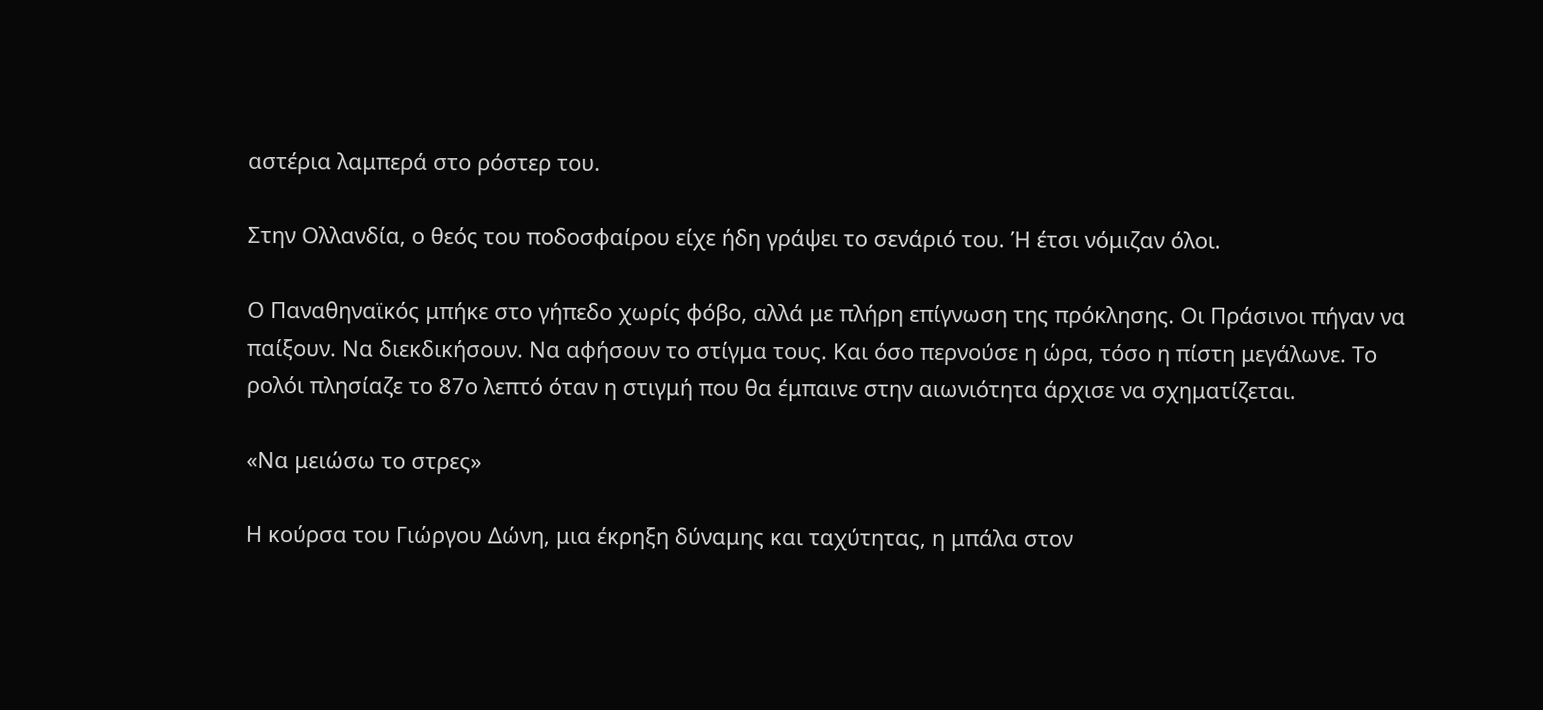αστέρια λαμπερά στο ρόστερ του.

Στην Ολλανδία, ο θεός του ποδοσφαίρου είχε ήδη γράψει το σενάριό του. Ή έτσι νόμιζαν όλοι.

Ο Παναθηναϊκός μπήκε στο γήπεδο χωρίς φόβο, αλλά με πλήρη επίγνωση της πρόκλησης. Οι Πράσινοι πήγαν να παίξουν. Να διεκδικήσουν. Να αφήσουν το στίγμα τους. Και όσο περνούσε η ώρα, τόσο η πίστη μεγάλωνε. Το ρολόι πλησίαζε το 87ο λεπτό όταν η στιγμή που θα έμπαινε στην αιωνιότητα άρχισε να σχηματίζεται.

«Να μειώσω το στρες»

Η κούρσα του Γιώργου Δώνη, μια έκρηξη δύναμης και ταχύτητας, η μπάλα στον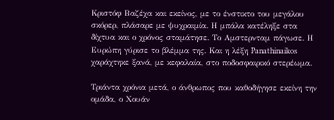Κριστόφ Βαζέχα και εκείνος, με το ένστικτο του μεγάλου σκόρερ, πλάσαρε με ψυχραιμία. Η μπάλα κατέληξε στα δίχτυα και ο χρόνος σταμάτησε. Το Αμστερνταμ πάγωσε. Η Ευρώπη γύρισε το βλέμμα της. Και η λέξη Panathinaikos χαράχτηκε ξανά, με κεφαλαία, στο ποδοσφαιρικό στερέωμα.

Τριάντα χρόνια μετά, ο άνθρωπος που καθοδήγησε εκείνη την ομάδα, ο Χουάν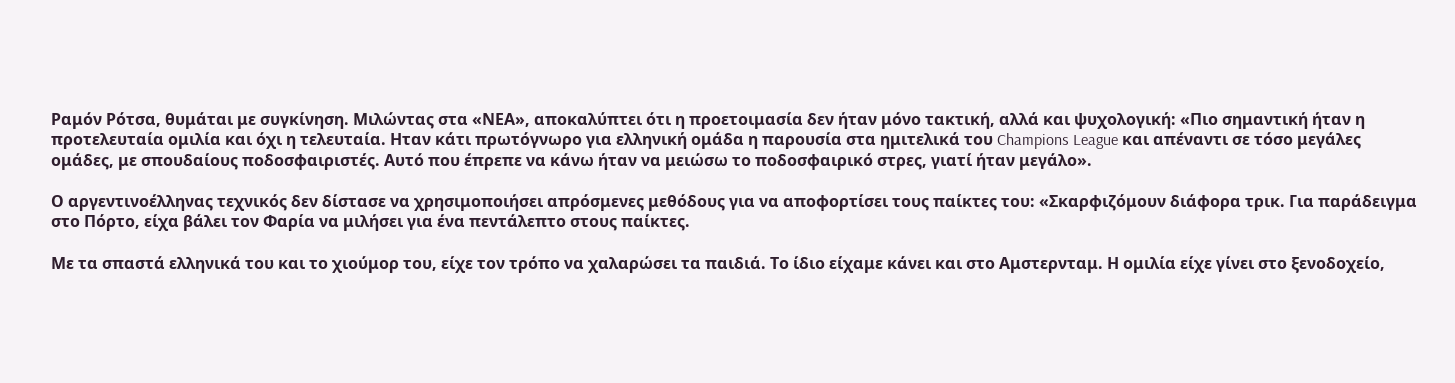Ραμόν Ρότσα, θυμάται με συγκίνηση. Μιλώντας στα «ΝΕΑ», αποκαλύπτει ότι η προετοιμασία δεν ήταν μόνο τακτική, αλλά και ψυχολογική: «Πιο σημαντική ήταν η προτελευταία ομιλία και όχι η τελευταία. Ηταν κάτι πρωτόγνωρο για ελληνική ομάδα η παρουσία στα ημιτελικά του Champions League και απέναντι σε τόσο μεγάλες ομάδες, με σπουδαίους ποδοσφαιριστές. Αυτό που έπρεπε να κάνω ήταν να μειώσω το ποδοσφαιρικό στρες, γιατί ήταν μεγάλο».

Ο αργεντινοέλληνας τεχνικός δεν δίστασε να χρησιμοποιήσει απρόσμενες μεθόδους για να αποφορτίσει τους παίκτες του: «Σκαρφιζόμουν διάφορα τρικ. Για παράδειγμα στο Πόρτο, είχα βάλει τον Φαρία να μιλήσει για ένα πεντάλεπτο στους παίκτες.

Με τα σπαστά ελληνικά του και το χιούμορ του, είχε τον τρόπο να χαλαρώσει τα παιδιά. Το ίδιο είχαμε κάνει και στο Αμστερνταμ. Η ομιλία είχε γίνει στο ξενοδοχείο,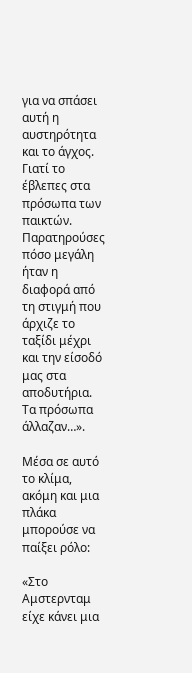για να σπάσει αυτή η αυστηρότητα και το άγχος. Γιατί το έβλεπες στα πρόσωπα των παικτών. Παρατηρούσες πόσο μεγάλη ήταν η διαφορά από τη στιγμή που άρχιζε το ταξίδι μέχρι και την είσοδό μας στα αποδυτήρια. Τα πρόσωπα άλλαζαν…».

Μέσα σε αυτό το κλίμα, ακόμη και μια πλάκα μπορούσε να παίξει ρόλο:

«Στο Αμστερνταμ είχε κάνει μια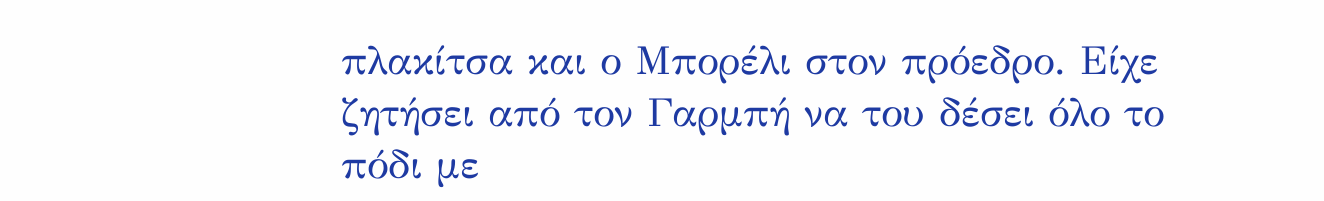πλακίτσα και ο Μπορέλι στον πρόεδρο. Είχε ζητήσει από τον Γαρμπή να του δέσει όλο το πόδι με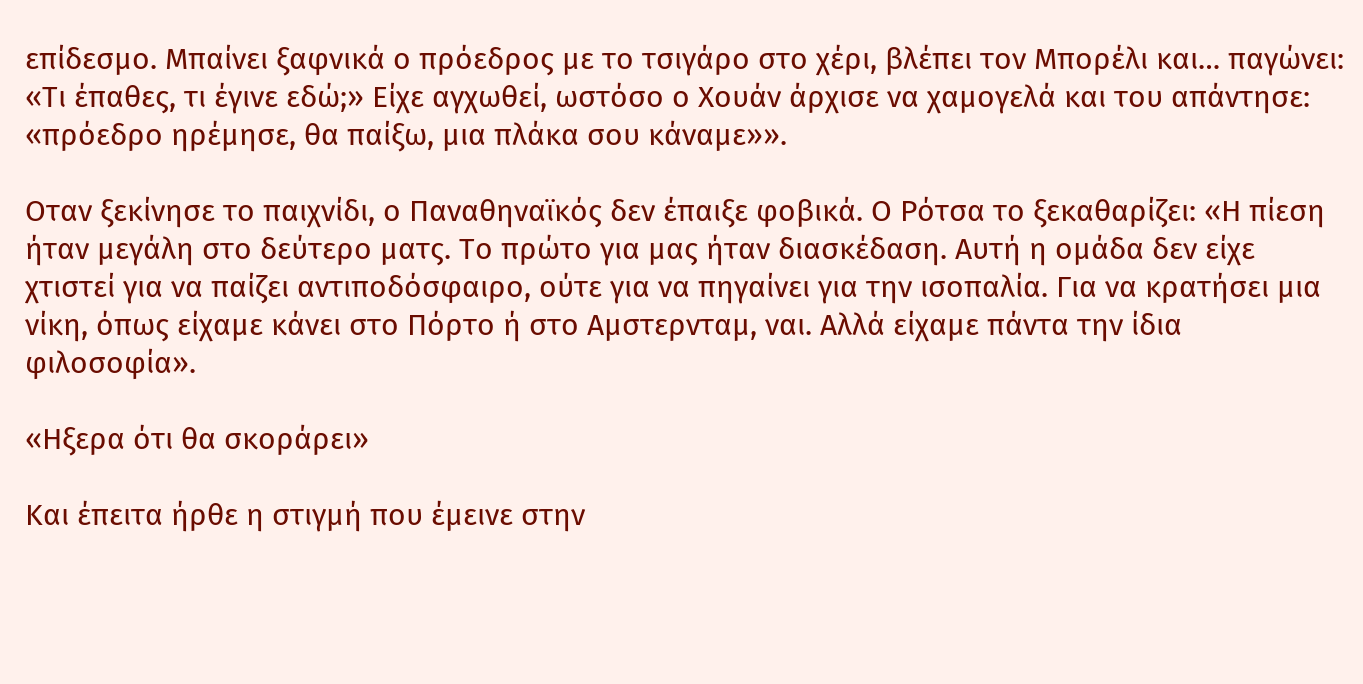επίδεσμο. Μπαίνει ξαφνικά ο πρόεδρος με το τσιγάρο στο χέρι, βλέπει τον Μπορέλι και… παγώνει: «Τι έπαθες, τι έγινε εδώ;» Είχε αγχωθεί, ωστόσο ο Χουάν άρχισε να χαμογελά και του απάντησε: «πρόεδρο ηρέμησε, θα παίξω, μια πλάκα σου κάναμε»».

Οταν ξεκίνησε το παιχνίδι, ο Παναθηναϊκός δεν έπαιξε φοβικά. Ο Ρότσα το ξεκαθαρίζει: «Η πίεση ήταν μεγάλη στο δεύτερο ματς. Το πρώτο για μας ήταν διασκέδαση. Αυτή η ομάδα δεν είχε χτιστεί για να παίζει αντιποδόσφαιρο, ούτε για να πηγαίνει για την ισοπαλία. Για να κρατήσει μια νίκη, όπως είχαμε κάνει στο Πόρτο ή στο Αμστερνταμ, ναι. Αλλά είχαμε πάντα την ίδια φιλοσοφία».

«Ηξερα ότι θα σκοράρει»

Και έπειτα ήρθε η στιγμή που έμεινε στην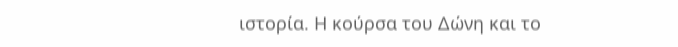ιστορία. Η κούρσα του Δώνη και το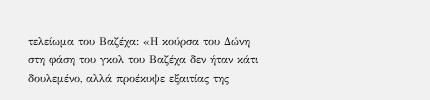τελείωμα του Βαζέχα: «Η κούρσα του Δώνη στη φάση του γκολ του Βαζέχα δεν ήταν κάτι δουλεμένο, αλλά προέκυψε εξαιτίας της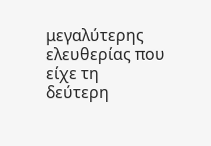μεγαλύτερης ελευθερίας που είχε τη δεύτερη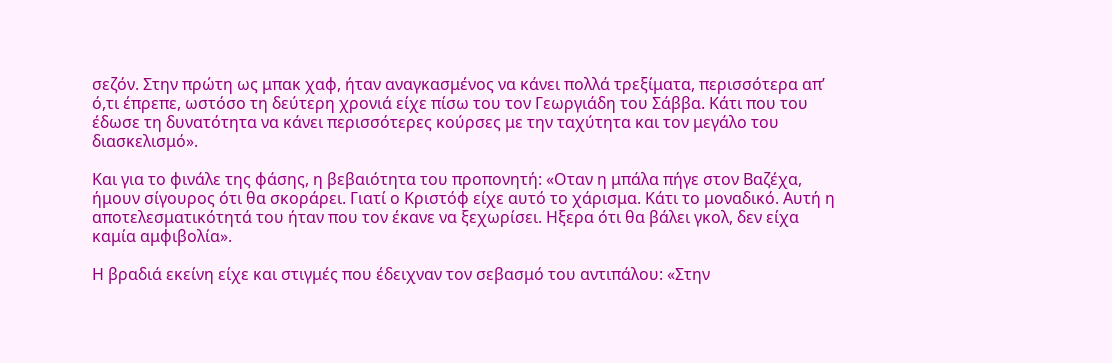σεζόν. Στην πρώτη ως μπακ χαφ, ήταν αναγκασμένος να κάνει πολλά τρεξίματα, περισσότερα απ’ ό,τι έπρεπε, ωστόσο τη δεύτερη χρονιά είχε πίσω του τον Γεωργιάδη του Σάββα. Κάτι που του έδωσε τη δυνατότητα να κάνει περισσότερες κούρσες με την ταχύτητα και τον μεγάλο του διασκελισμό».

Και για το φινάλε της φάσης, η βεβαιότητα του προπονητή: «Οταν η μπάλα πήγε στον Βαζέχα, ήμουν σίγουρος ότι θα σκοράρει. Γιατί ο Κριστόφ είχε αυτό το χάρισμα. Κάτι το μοναδικό. Αυτή η αποτελεσματικότητά του ήταν που τον έκανε να ξεχωρίσει. Ηξερα ότι θα βάλει γκολ, δεν είχα καμία αμφιβολία».

Η βραδιά εκείνη είχε και στιγμές που έδειχναν τον σεβασμό του αντιπάλου: «Στην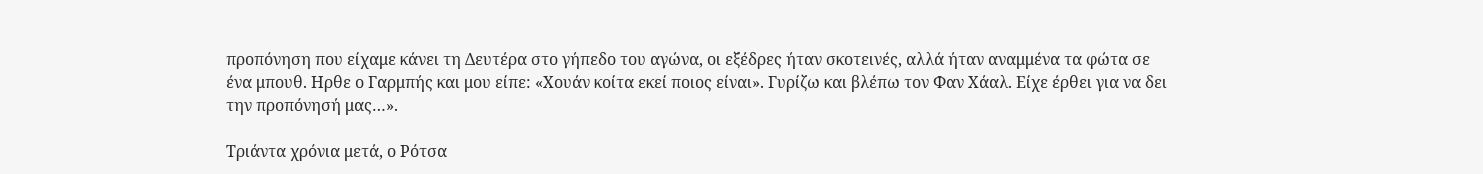προπόνηση που είχαμε κάνει τη Δευτέρα στο γήπεδο του αγώνα, οι εξέδρες ήταν σκοτεινές, αλλά ήταν αναμμένα τα φώτα σε ένα μπουθ. Ηρθε ο Γαρμπής και μου είπε: «Χουάν κοίτα εκεί ποιος είναι». Γυρίζω και βλέπω τον Φαν Χάαλ. Είχε έρθει για να δει την προπόνησή μας…».

Τριάντα χρόνια μετά, ο Ρότσα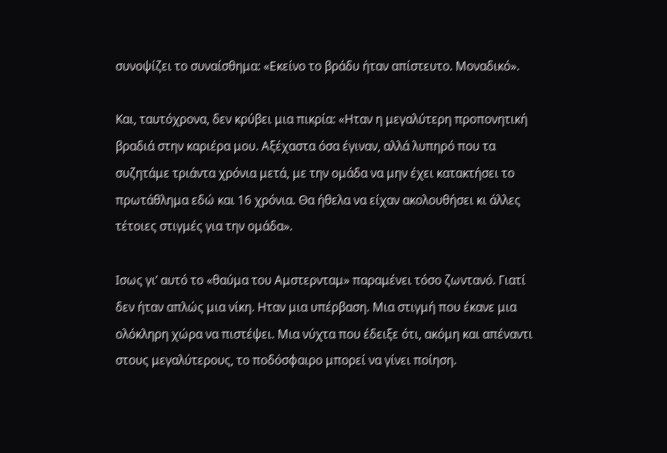συνοψίζει το συναίσθημα: «Εκείνο το βράδυ ήταν απίστευτο. Μοναδικό».

Και, ταυτόχρονα, δεν κρύβει μια πικρία: «Ηταν η μεγαλύτερη προπονητική βραδιά στην καριέρα μου. Αξέχαστα όσα έγιναν, αλλά λυπηρό που τα συζητάμε τριάντα χρόνια μετά, με την ομάδα να μην έχει κατακτήσει το πρωτάθλημα εδώ και 16 χρόνια. Θα ήθελα να είχαν ακολουθήσει κι άλλες τέτοιες στιγμές για την ομάδα».

Ισως γι’ αυτό το «θαύμα του Αμστερνταμ» παραμένει τόσο ζωντανό. Γιατί δεν ήταν απλώς μια νίκη. Ηταν μια υπέρβαση. Μια στιγμή που έκανε μια ολόκληρη χώρα να πιστέψει. Μια νύχτα που έδειξε ότι, ακόμη και απέναντι στους μεγαλύτερους, το ποδόσφαιρο μπορεί να γίνει ποίηση.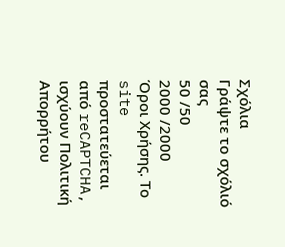Σχόλια
Γράψτε το σχόλιό σας
50 /50
2000 /2000
Όροι Χρήσης. Το site προστατεύεται από reCAPTCHA, ισχύουν Πολιτική Απορρήτου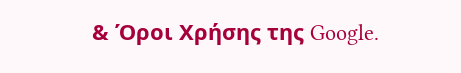& Όροι Χρήσης της Google.